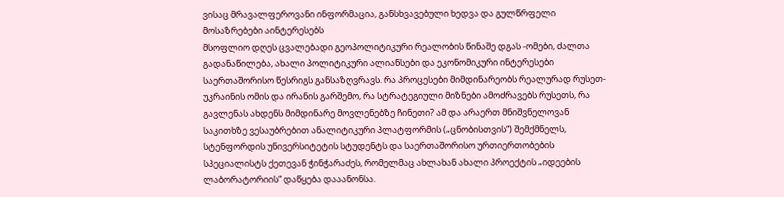ვისაც მრავალფეროვანი ინფორმაცია, განსხვავებული ხედვა და გულწრფელი მოსაზრებები აინტერესებს
მსოფლიო დღეს ცვალებადი გეოპოლიტიკური რეალობის წინაშე დგას -ომები, ძალთა გადანაწილება, ახალი პოლიტიკური ალიანსები და ეკონომიკური ინტერესები საერთაშორისო წესრიგს განსაზღვრავს. რა პროცესები მიმდინარეობს რეალურად რუსეთ-უკრაინის ომის და ირანის გარშემო, რა სტრატეგიული მიზნები ამოძრავებს რუსეთს, რა გავლენას ახდენს მიმდინარე მოვლენებზე ჩინეთი? ამ და არაერთ მნიშვნელოვან საკითხზე ვესაუბრებით ანალიტიკური პლატფორმის („ცნობისთვის“) შემქმნელს, სტენფორდის უნივერსიტეტის სტუდენტს და საერთაშორისო ურთიერთობების სპეციალისტს ქეთევან ჭინჭარაძეს, რომელმაც ახლახან ახალი პროექტის „იდეების ლაბორატორიის“ დაწყება დააანონსა.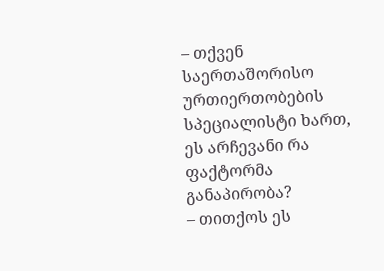– თქვენ საერთაშორისო ურთიერთობების სპეციალისტი ხართ, ეს არჩევანი რა ფაქტორმა განაპირობა?
– თითქოს ეს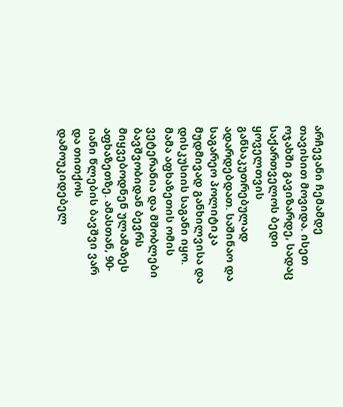არჩევანი ჩემამდე თავისით მოვიდა. ისეთ ოჯახში გავიზარდე, სადაც საქართველოს ბედი ყოველთვის განსაკუთრებულად ადარდებდათ. საშინაო და საგარეო პოლიტიკა მუდმივად განხილვისა და დისკუსიის საგანი იყო. მამა აფხაზეთის ომის ვეტერანია და მშობლები ბავშვობიდან ბევრს მიყვებოდნენ ულამაზეს აფხაზეთზე. ამასთან, 90-იანი წლების ბავშვი ვარ და თითქოს დამოუკიდებელ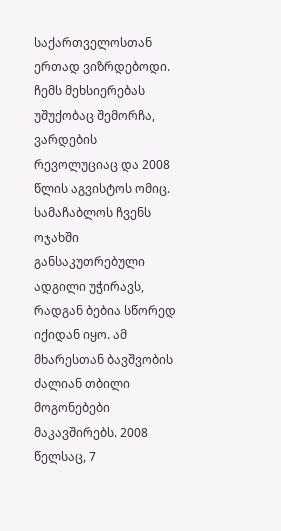საქართველოსთან ერთად ვიზრდებოდი. ჩემს მეხსიერებას უშუქობაც შემორჩა, ვარდების რევოლუციაც და 2008 წლის აგვისტოს ომიც. სამაჩაბლოს ჩვენს ოჯახში განსაკუთრებული ადგილი უჭირავს, რადგან ბებია სწორედ იქიდან იყო. ამ მხარესთან ბავშვობის ძალიან თბილი მოგონებები მაკავშირებს. 2008 წელსაც, 7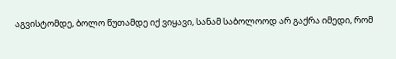აგვისტომდე, ბოლო წუთამდე იქ ვიყავი, სანამ საბოლოოდ არ გაქრა იმედი, რომ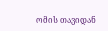ომის თავიდან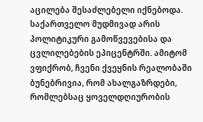აცილება შესაძლებელი იქნებოდა. საქართველო მუდმივად არის პოლიტიკური გამოწვევებისა და ცვლილებების ეპიცენტრში. ამიტომ ვფიქრობ, ჩვენი ქვეყნის რეალობაში ბუნებრივია, რომ ახალგაზრდები, რომლებსაც ყოველდღიურობის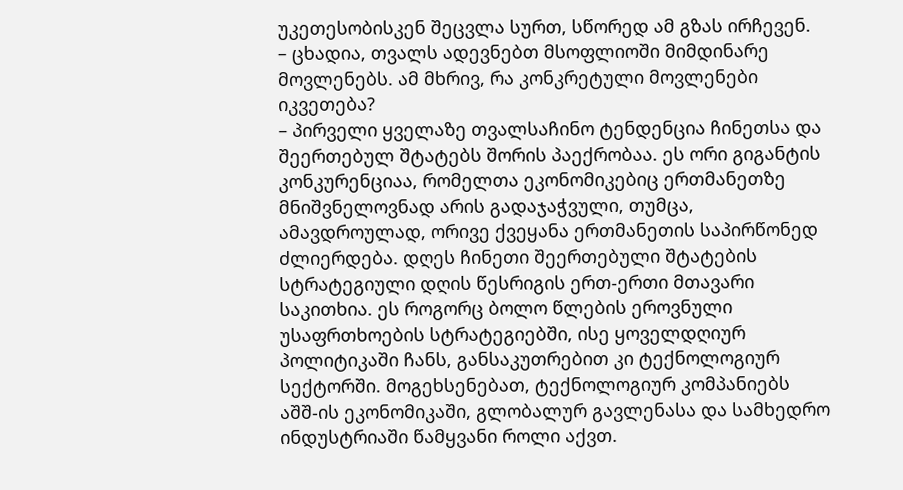უკეთესობისკენ შეცვლა სურთ, სწორედ ამ გზას ირჩევენ.
– ცხადია, თვალს ადევნებთ მსოფლიოში მიმდინარე მოვლენებს. ამ მხრივ, რა კონკრეტული მოვლენები იკვეთება?
– პირველი ყველაზე თვალსაჩინო ტენდენცია ჩინეთსა და შეერთებულ შტატებს შორის პაექრობაა. ეს ორი გიგანტის კონკურენციაა, რომელთა ეკონომიკებიც ერთმანეთზე მნიშვნელოვნად არის გადაჯაჭვული, თუმცა, ამავდროულად, ორივე ქვეყანა ერთმანეთის საპირწონედ ძლიერდება. დღეს ჩინეთი შეერთებული შტატების სტრატეგიული დღის წესრიგის ერთ-ერთი მთავარი საკითხია. ეს როგორც ბოლო წლების ეროვნული უსაფრთხოების სტრატეგიებში, ისე ყოველდღიურ პოლიტიკაში ჩანს, განსაკუთრებით კი ტექნოლოგიურ სექტორში. მოგეხსენებათ, ტექნოლოგიურ კომპანიებს აშშ-ის ეკონომიკაში, გლობალურ გავლენასა და სამხედრო ინდუსტრიაში წამყვანი როლი აქვთ.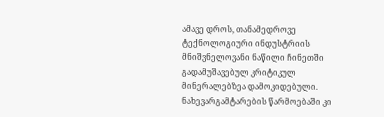ამავე დროს, თანამედროვე ტექნოლოგიური ინდუსტრიის მნიშვნელოვანი ნაწილი ჩინეთში გადამუშავებულ კრიტიკულ მინერალებზეა დამოკიდებული. ნახევარგამტარების წარმოებაში კი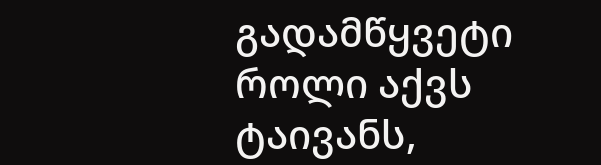გადამწყვეტი როლი აქვს ტაივანს,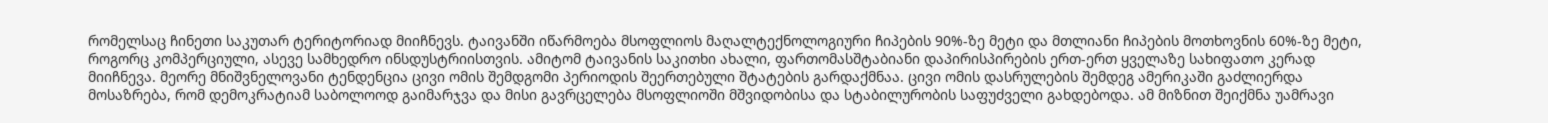რომელსაც ჩინეთი საკუთარ ტერიტორიად მიიჩნევს. ტაივანში იწარმოება მსოფლიოს მაღალტექნოლოგიური ჩიპების 90%-ზე მეტი და მთლიანი ჩიპების მოთხოვნის 60%-ზე მეტი, როგორც კომპერციული, ასევე სამხედრო ინსდუსტრიისთვის. ამიტომ ტაივანის საკითხი ახალი, ფართომასშტაბიანი დაპირისპირების ერთ-ერთ ყველაზე სახიფათო კერად მიიჩნევა. მეორე მნიშვნელოვანი ტენდენცია ცივი ომის შემდგომი პერიოდის შეერთებული შტატების გარდაქმნაა. ცივი ომის დასრულების შემდეგ ამერიკაში გაძლიერდა მოსაზრება, რომ დემოკრატიამ საბოლოოდ გაიმარჯვა და მისი გავრცელება მსოფლიოში მშვიდობისა და სტაბილურობის საფუძველი გახდებოდა. ამ მიზნით შეიქმნა უამრავი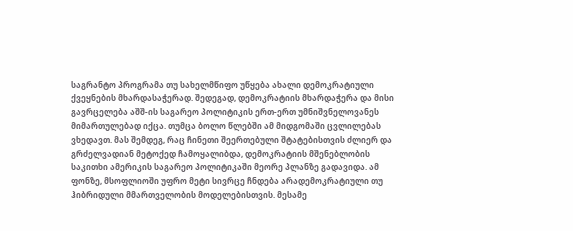საგრანტო პროგრამა თუ სახელმწიფო უწყება ახალი დემოკრატიული ქვეყნების მხარდასაჭერად. შედეგად, დემოკრატიის მხარდაჭერა და მისი გავრცელება აშშ-ის საგარეო პოლიტიკის ერთ-ერთ უმნიშვნელოვანეს მიმართულებად იქცა. თუმცა ბოლო წლებში ამ მიდგომაში ცვლილებას ვხედავთ. მას შემდეგ, რაც ჩინეთი შეერთებული შტატებისთვის ძლიერ და გრძელვადიან მეტოქედ ჩამოყალიბდა, დემოკრატიის მშენებლობის საკითხი ამერიკის საგარეო პოლიტიკაში მეორე პლანზე გადავიდა. ამ ფონზე, მსოფლიოში უფრო მეტი სივრცე ჩნდება არადემოკრატიული თუ ჰიბრიდული მმართველობის მოდელებისთვის. მესამე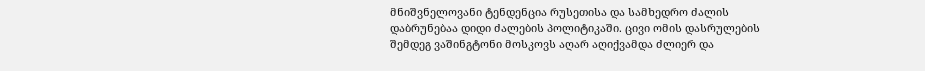მნიშვნელოვანი ტენდენცია რუსეთისა და სამხედრო ძალის დაბრუნებაა დიდი ძალების პოლიტიკაში. ცივი ომის დასრულების შემდეგ ვაშინგტონი მოსკოვს აღარ აღიქვამდა ძლიერ და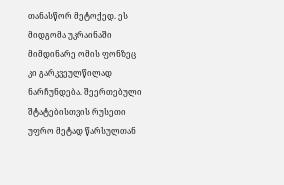თანასწორ მეტოქედ. ეს მიდგომა უკრაინაში მიმდინარე ომის ფონზეც კი გარკვეულწილად ნარჩუნდება. შეერთებული შტატებისთვის რუსეთი უფრო მეტად წარსულთან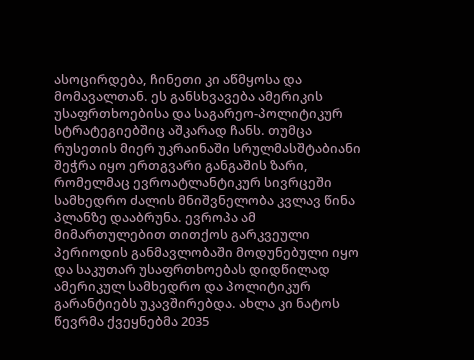ასოცირდება, ჩინეთი კი აწმყოსა და მომავალთან. ეს განსხვავება ამერიკის უსაფრთხოებისა და საგარეო-პოლიტიკურ სტრატეგიებშიც აშკარად ჩანს. თუმცა რუსეთის მიერ უკრაინაში სრულმასშტაბიანი შეჭრა იყო ერთგვარი განგაშის ზარი, რომელმაც ევროატლანტიკურ სივრცეში სამხედრო ძალის მნიშვნელობა კვლავ წინა პლანზე დააბრუნა. ევროპა ამ მიმართულებით თითქოს გარკვეული პერიოდის განმავლობაში მოდუნებული იყო და საკუთარ უსაფრთხოებას დიდწილად ამერიკულ სამხედრო და პოლიტიკურ გარანტიებს უკავშირებდა. ახლა კი ნატოს წევრმა ქვეყნებმა 2035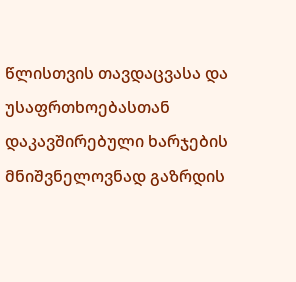წლისთვის თავდაცვასა და უსაფრთხოებასთან დაკავშირებული ხარჯების მნიშვნელოვნად გაზრდის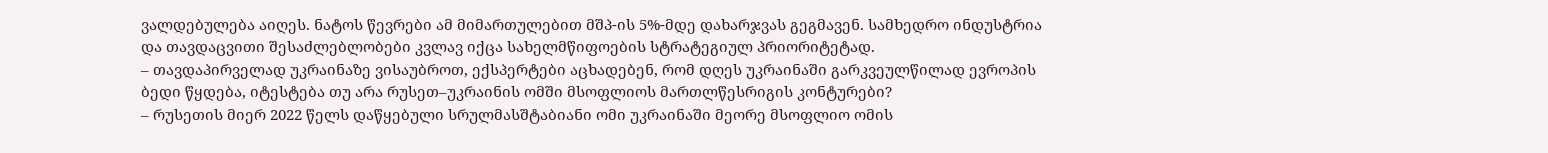ვალდებულება აიღეს. ნატოს წევრები ამ მიმართულებით მშპ-ის 5%-მდე დახარჯვას გეგმავენ. სამხედრო ინდუსტრია და თავდაცვითი შესაძლებლობები კვლავ იქცა სახელმწიფოების სტრატეგიულ პრიორიტეტად.
– თავდაპირველად უკრაინაზე ვისაუბროთ, ექსპერტები აცხადებენ, რომ დღეს უკრაინაში გარკვეულწილად ევროპის ბედი წყდება, იტესტება თუ არა რუსეთ–უკრაინის ომში მსოფლიოს მართლწესრიგის კონტურები?
– რუსეთის მიერ 2022 წელს დაწყებული სრულმასშტაბიანი ომი უკრაინაში მეორე მსოფლიო ომის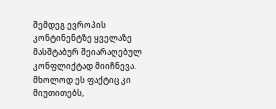შემდეგ ევროპის კონტინენტზე ყველაზე მასშტაბურ შეიარაღებულ კონფლიქტად მიიჩნევა. მხოლოდ ეს ფაქტიც კი მიუთითებს,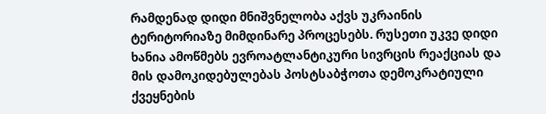რამდენად დიდი მნიშვნელობა აქვს უკრაინის ტერიტორიაზე მიმდინარე პროცესებს. რუსეთი უკვე დიდი ხანია ამოწმებს ევროატლანტიკური სივრცის რეაქციას და მის დამოკიდებულებას პოსტსაბჭოთა დემოკრატიული ქვეყნების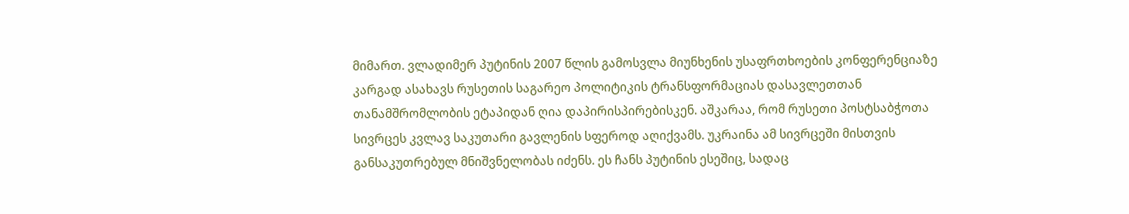მიმართ. ვლადიმერ პუტინის 2007 წლის გამოსვლა მიუნხენის უსაფრთხოების კონფერენციაზე კარგად ასახავს რუსეთის საგარეო პოლიტიკის ტრანსფორმაციას დასავლეთთან თანამშრომლობის ეტაპიდან ღია დაპირისპირებისკენ. აშკარაა, რომ რუსეთი პოსტსაბჭოთა სივრცეს კვლავ საკუთარი გავლენის სფეროდ აღიქვამს. უკრაინა ამ სივრცეში მისთვის განსაკუთრებულ მნიშვნელობას იძენს. ეს ჩანს პუტინის ესეშიც, სადაც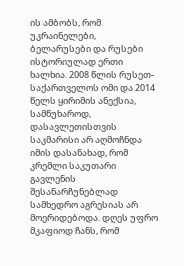ის ამბობს, რომ უკრაინელები, ბელარუსები და რუსები ისტორიულად ერთი ხალხია. 2008 წლის რუსეთ-საქართველოს ომი და 2014 წელს ყირიმის ანექსია, სამწუხაროდ, დასავლეთისთვის საკმარისი არ აღმოჩნდა იმის დასანახად, რომ კრემლი საკუთარი გავლენის შესანარჩუნებლად სამხედრო აგრესიას არ მოერიდებოდა. დღეს უფრო მკაფიოდ ჩანს, რომ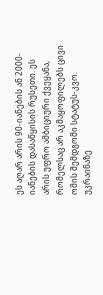ეს აღარ არის 90-იანების ან 2000-იანების დასაწყისის რუსეთი. ეს არის უფრო ამბიციური ქვეყანა, რომელსაც არ აკმაყოფილებს ცივი ომის შემდგომი სტატუს-კვო. უკრაინაზე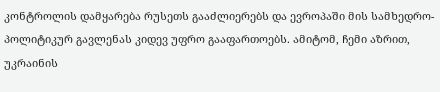კონტროლის დამყარება რუსეთს გააძლიერებს და ევროპაში მის სამხედრო-პოლიტიკურ გავლენას კიდევ უფრო გააფართოებს. ამიტომ, ჩემი აზრით, უკრაინის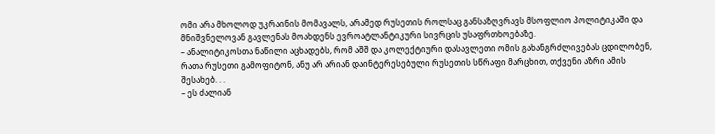ომი არა მხოლოდ უკრაინის მომავალს, არამედ რუსეთის როლსაც განსაზღვრავს მსოფლიო პოლიტიკაში და მნიშვნელოვან გავლენას მოახდენს ევროატლანტიკური სივრცის უსაფრთხოებაზე.
– ანალიტიკოსთა ნაწილი აცხადებს, რომ აშშ და კოლექტიური დასავლეთი ომის გახანგრძლივებას ცდილობენ, რათა რუსეთი გამოფიტონ, ანუ არ არიან დაინტერესებული რუსეთის სწრაფი მარცხით, თქვენი აზრი ამის შესახებ. . .
– ეს ძალიან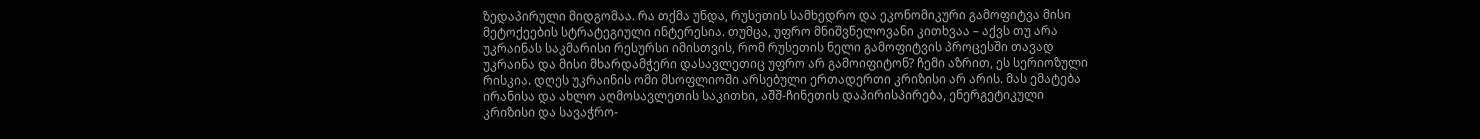ზედაპირული მიდგომაა. რა თქმა უნდა, რუსეთის სამხედრო და ეკონომიკური გამოფიტვა მისი მეტოქეების სტრატეგიული ინტერესია. თუმცა, უფრო მნიშვნელოვანი კითხვაა – აქვს თუ არა უკრაინას საკმარისი რესურსი იმისთვის, რომ რუსეთის ნელი გამოფიტვის პროცესში თავად უკრაინა და მისი მხარდამჭერი დასავლეთიც უფრო არ გამოიფიტონ? ჩემი აზრით, ეს სერიოზული რისკია. დღეს უკრაინის ომი მსოფლიოში არსებული ერთადერთი კრიზისი არ არის. მას ემატება ირანისა და ახლო აღმოსავლეთის საკითხი, აშშ-ჩინეთის დაპირისპირება, ენერგეტიკული კრიზისი და სავაჭრო-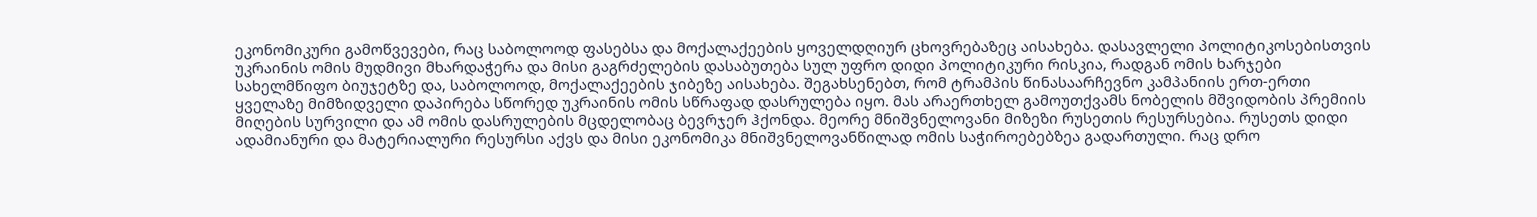ეკონომიკური გამოწვევები, რაც საბოლოოდ ფასებსა და მოქალაქეების ყოველდღიურ ცხოვრებაზეც აისახება. დასავლელი პოლიტიკოსებისთვის უკრაინის ომის მუდმივი მხარდაჭერა და მისი გაგრძელების დასაბუთება სულ უფრო დიდი პოლიტიკური რისკია, რადგან ომის ხარჯები სახელმწიფო ბიუჯეტზე და, საბოლოოდ, მოქალაქეების ჯიბეზე აისახება. შეგახსენებთ, რომ ტრამპის წინასაარჩევნო კამპანიის ერთ-ერთი ყველაზე მიმზიდველი დაპირება სწორედ უკრაინის ომის სწრაფად დასრულება იყო. მას არაერთხელ გამოუთქვამს ნობელის მშვიდობის პრემიის მიღების სურვილი და ამ ომის დასრულების მცდელობაც ბევრჯერ ჰქონდა. მეორე მნიშვნელოვანი მიზეზი რუსეთის რესურსებია. რუსეთს დიდი ადამიანური და მატერიალური რესურსი აქვს და მისი ეკონომიკა მნიშვნელოვანწილად ომის საჭიროებებზეა გადართული. რაც დრო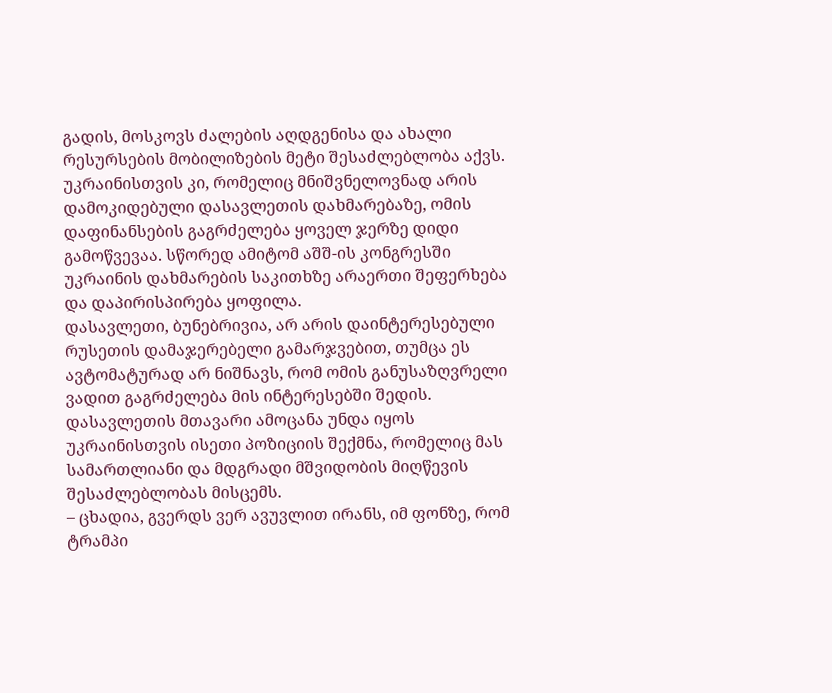გადის, მოსკოვს ძალების აღდგენისა და ახალი რესურსების მობილიზების მეტი შესაძლებლობა აქვს. უკრაინისთვის კი, რომელიც მნიშვნელოვნად არის დამოკიდებული დასავლეთის დახმარებაზე, ომის დაფინანსების გაგრძელება ყოველ ჯერზე დიდი გამოწვევაა. სწორედ ამიტომ აშშ-ის კონგრესში უკრაინის დახმარების საკითხზე არაერთი შეფერხება და დაპირისპირება ყოფილა.
დასავლეთი, ბუნებრივია, არ არის დაინტერესებული რუსეთის დამაჯერებელი გამარჯვებით, თუმცა ეს ავტომატურად არ ნიშნავს, რომ ომის განუსაზღვრელი ვადით გაგრძელება მის ინტერესებში შედის. დასავლეთის მთავარი ამოცანა უნდა იყოს უკრაინისთვის ისეთი პოზიციის შექმნა, რომელიც მას სამართლიანი და მდგრადი მშვიდობის მიღწევის შესაძლებლობას მისცემს.
– ცხადია, გვერდს ვერ ავუვლით ირანს, იმ ფონზე, რომ ტრამპი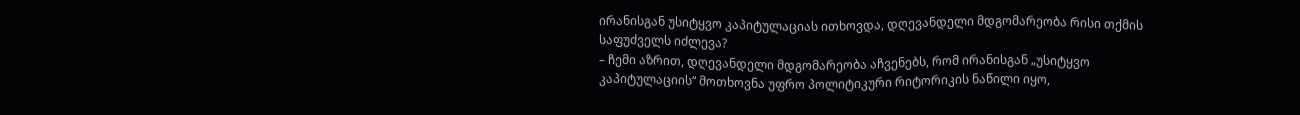ირანისგან უსიტყვო კაპიტულაციას ითხოვდა, დღევანდელი მდგომარეობა რისი თქმის საფუძველს იძლევა?
– ჩემი აზრით, დღევანდელი მდგომარეობა აჩვენებს, რომ ირანისგან „უსიტყვო კაპიტულაციის“ მოთხოვნა უფრო პოლიტიკური რიტორიკის ნაწილი იყო,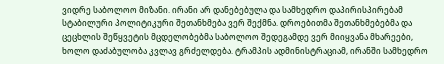ვიდრე საბოლოო მიზანი. ირანი არ დანებებულა და სამხედრო დაპირისპირებამ სტაბილური პოლიტიკური შეთანხმება ვერ შექმნა. დროებითმა შეთანხმებებმა და ცეცხლის შეწყვეტის მცდელობებმა საბოლოო შედეგამდე ვერ მიიყვანა მხარეები, ხოლო დაძაბულობა კვლავ გრძელდება. ტრამპის ადმინისტრაციამ, ირანში სამხედრო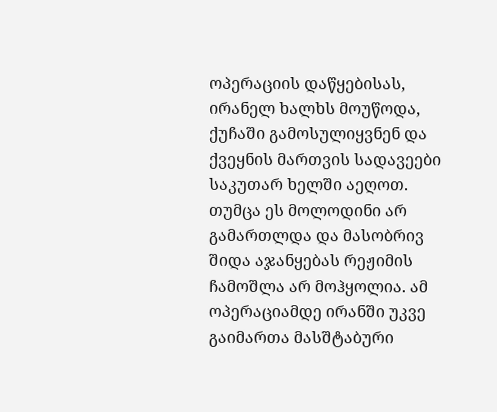ოპერაციის დაწყებისას, ირანელ ხალხს მოუწოდა, ქუჩაში გამოსულიყვნენ და ქვეყნის მართვის სადავეები საკუთარ ხელში აეღოთ. თუმცა ეს მოლოდინი არ გამართლდა და მასობრივ შიდა აჯანყებას რეჟიმის ჩამოშლა არ მოჰყოლია. ამ ოპერაციამდე ირანში უკვე გაიმართა მასშტაბური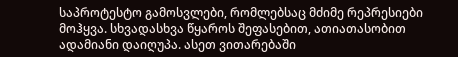საპროტესტო გამოსვლები, რომლებსაც მძიმე რეპრესიები მოჰყვა. სხვადასხვა წყაროს შეფასებით, ათიათასობით ადამიანი დაიღუპა. ასეთ ვითარებაში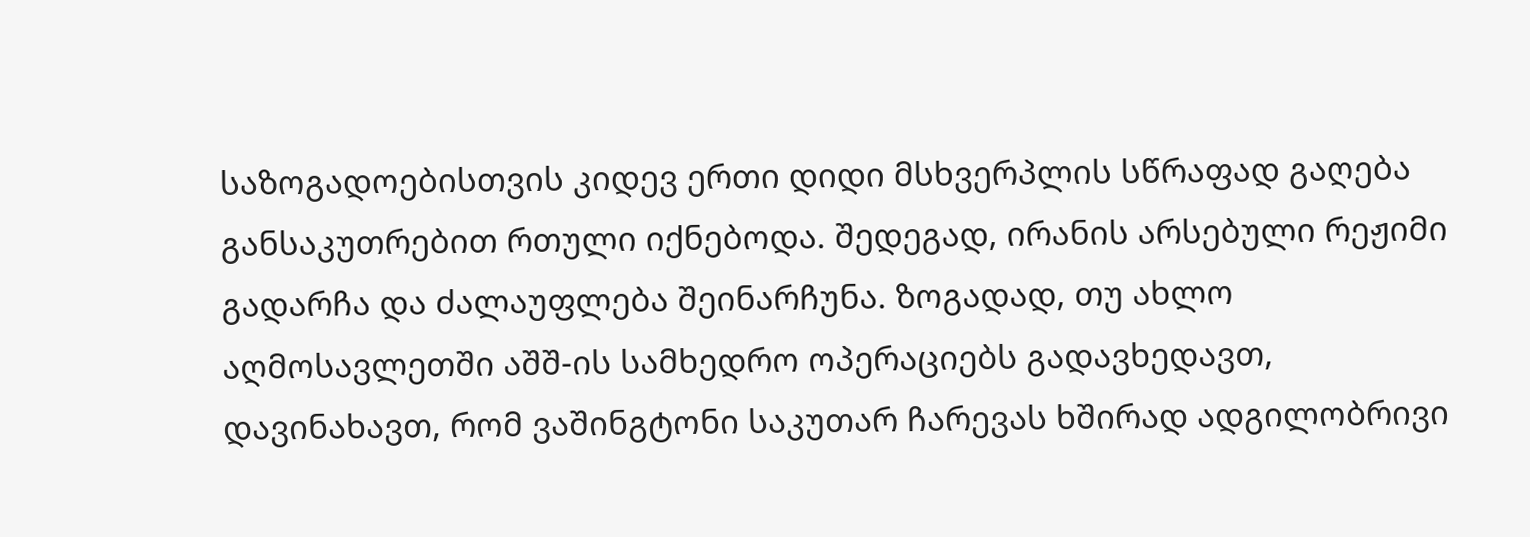საზოგადოებისთვის კიდევ ერთი დიდი მსხვერპლის სწრაფად გაღება განსაკუთრებით რთული იქნებოდა. შედეგად, ირანის არსებული რეჟიმი გადარჩა და ძალაუფლება შეინარჩუნა. ზოგადად, თუ ახლო აღმოსავლეთში აშშ-ის სამხედრო ოპერაციებს გადავხედავთ, დავინახავთ, რომ ვაშინგტონი საკუთარ ჩარევას ხშირად ადგილობრივი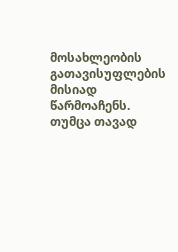მოსახლეობის გათავისუფლების მისიად წარმოაჩენს. თუმცა თავად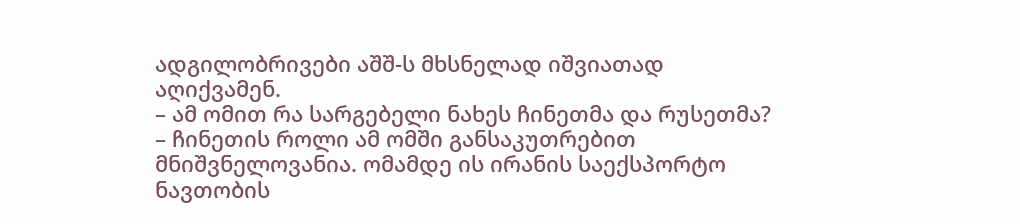ადგილობრივები აშშ-ს მხსნელად იშვიათად აღიქვამენ.
– ამ ომით რა სარგებელი ნახეს ჩინეთმა და რუსეთმა?
– ჩინეთის როლი ამ ომში განსაკუთრებით მნიშვნელოვანია. ომამდე ის ირანის საექსპორტო ნავთობის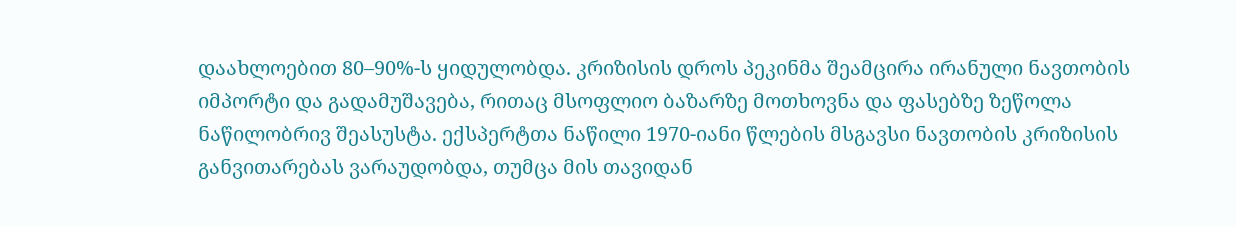დაახლოებით 80–90%-ს ყიდულობდა. კრიზისის დროს პეკინმა შეამცირა ირანული ნავთობის იმპორტი და გადამუშავება, რითაც მსოფლიო ბაზარზე მოთხოვნა და ფასებზე ზეწოლა ნაწილობრივ შეასუსტა. ექსპერტთა ნაწილი 1970-იანი წლების მსგავსი ნავთობის კრიზისის განვითარებას ვარაუდობდა, თუმცა მის თავიდან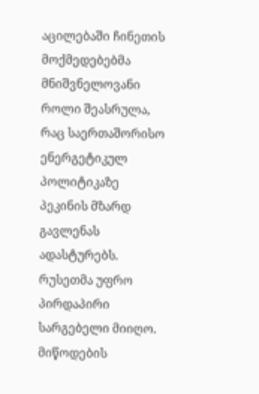აცილებაში ჩინეთის მოქმედებებმა მნიშვნელოვანი როლი შეასრულა, რაც საერთაშორისო ენერგეტიკულ პოლიტიკაზე პეკინის მზარდ გავლენას ადასტურებს. რუსეთმა უფრო პირდაპირი სარგებელი მიიღო. მიწოდების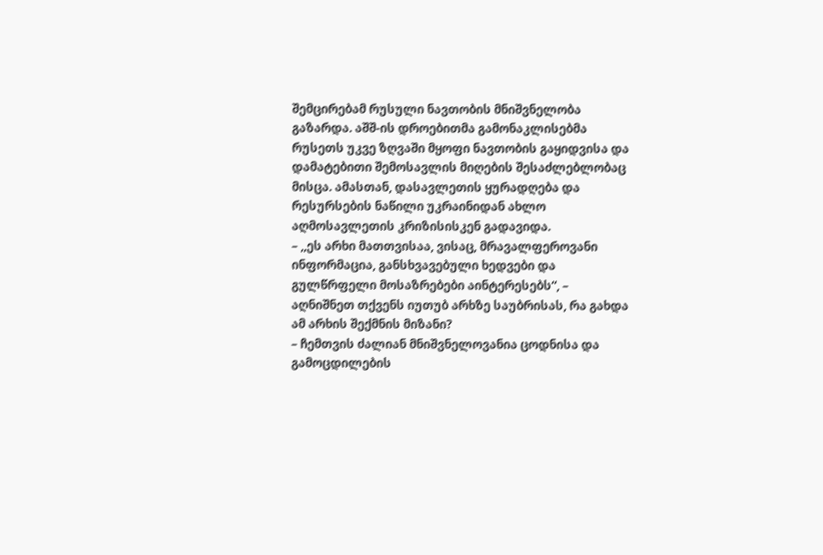შემცირებამ რუსული ნავთობის მნიშვნელობა გაზარდა. აშშ-ის დროებითმა გამონაკლისებმა რუსეთს უკვე ზღვაში მყოფი ნავთობის გაყიდვისა და დამატებითი შემოსავლის მიღების შესაძლებლობაც მისცა. ამასთან, დასავლეთის ყურადღება და რესურსების ნაწილი უკრაინიდან ახლო აღმოსავლეთის კრიზისისკენ გადავიდა.
– ,,ეს არხი მათთვისაა, ვისაც, მრავალფეროვანი ინფორმაცია, განსხვავებული ხედვები და გულწრფელი მოსაზრებები აინტერესებს“, – აღნიშნეთ თქვენს იუთუბ არხზე საუბრისას, რა გახდა ამ არხის შექმნის მიზანი?
– ჩემთვის ძალიან მნიშვნელოვანია ცოდნისა და გამოცდილების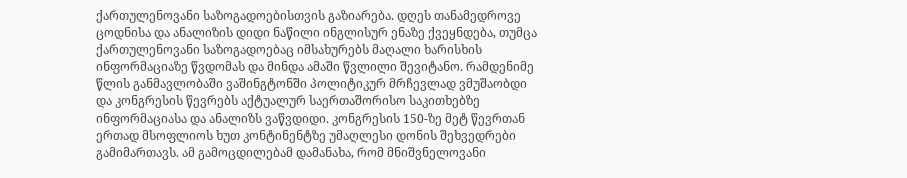ქართულენოვანი საზოგადოებისთვის გაზიარება. დღეს თანამედროვე ცოდნისა და ანალიზის დიდი ნაწილი ინგლისურ ენაზე ქვეყნდება, თუმცა ქართულენოვანი საზოგადოებაც იმსახურებს მაღალი ხარისხის ინფორმაციაზე წვდომას და მინდა ამაში წვლილი შევიტანო. რამდენიმე წლის განმავლობაში ვაშინგტონში პოლიტიკურ მრჩევლად ვმუშაობდი და კონგრესის წევრებს აქტუალურ საერთაშორისო საკითხებზე ინფორმაციასა და ანალიზს ვაწვდიდი. კონგრესის 150-ზე მეტ წევრთან ერთად მსოფლიოს ხუთ კონტინენტზე უმაღლესი დონის შეხვედრები გამიმართავს. ამ გამოცდილებამ დამანახა, რომ მნიშვნელოვანი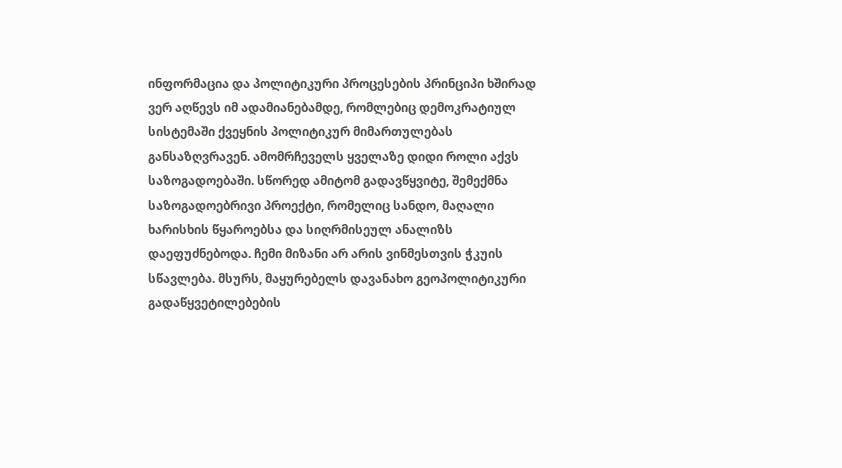ინფორმაცია და პოლიტიკური პროცესების პრინციპი ხშირად ვერ აღწევს იმ ადამიანებამდე, რომლებიც დემოკრატიულ სისტემაში ქვეყნის პოლიტიკურ მიმართულებას განსაზღვრავენ. ამომრჩეველს ყველაზე დიდი როლი აქვს საზოგადოებაში. სწორედ ამიტომ გადავწყვიტე, შემექმნა საზოგადოებრივი პროექტი, რომელიც სანდო, მაღალი ხარისხის წყაროებსა და სიღრმისეულ ანალიზს დაეფუძნებოდა. ჩემი მიზანი არ არის ვინმესთვის ჭკუის სწავლება. მსურს, მაყურებელს დავანახო გეოპოლიტიკური გადაწყვეტილებების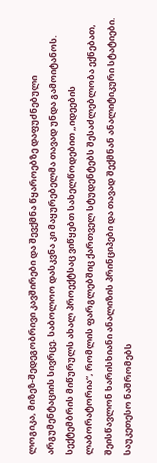ლოგიკა, მიზეზ-შედეგობრივი კავშირები და შევქმნა წყაროებზე დაფუძნებული არგუმენტაციის სივრცე. საბოლოო დასკვნა კი მაყურებელმა თავად უნდა გამოიტანოს. სექტემბრის მიწურულს ახალ პროექტსაც ვიწყებთ სახელწოდებით „იდეების ლაბორატორია“, რომლის ფარგლებშიც ქართველ სტუდენტებს შესაძლებლობა ექნებათ, შეისწავლონ ხარისხიანი ანალიზის პრინციპები და თავად შექმნან ანალიტიკური სტატიები. საუკეთესო ნაშრომებს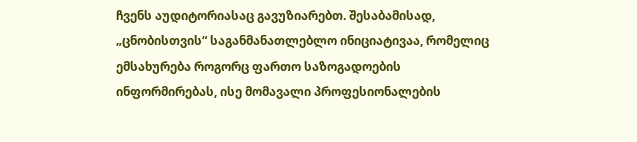ჩვენს აუდიტორიასაც გავუზიარებთ. შესაბამისად, „ცნობისთვის“ საგანმანათლებლო ინიციატივაა, რომელიც ემსახურება როგორც ფართო საზოგადოების ინფორმირებას, ისე მომავალი პროფესიონალების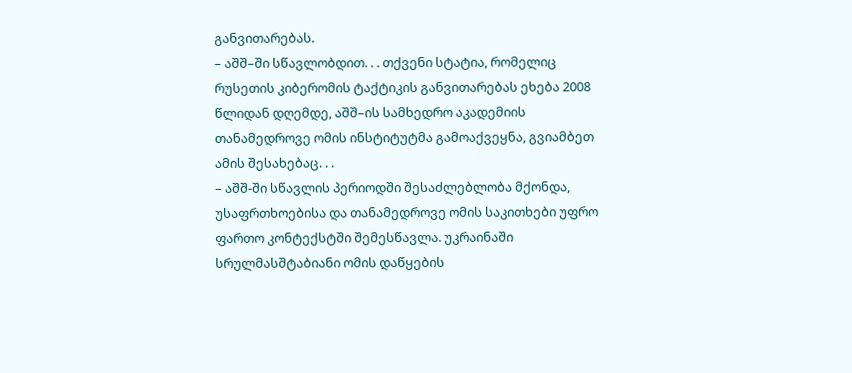განვითარებას.
– აშშ–ში სწავლობდით. . . თქვენი სტატია, რომელიც რუსეთის კიბერომის ტაქტიკის განვითარებას ეხება 2008 წლიდან დღემდე, აშშ–ის სამხედრო აკადემიის თანამედროვე ომის ინსტიტუტმა გამოაქვეყნა, გვიამბეთ ამის შესახებაც. . .
– აშშ-ში სწავლის პერიოდში შესაძლებლობა მქონდა, უსაფრთხოებისა და თანამედროვე ომის საკითხები უფრო ფართო კონტექსტში შემესწავლა. უკრაინაში სრულმასშტაბიანი ომის დაწყების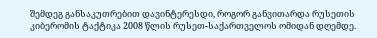შემდეგ განსაკუთრებით დავინტერესდი, როგორ განვითარდა რუსეთის კიბერომის ტაქტიკა 2008 წლის რუსეთ-საქართველოს ომიდან დღემდე.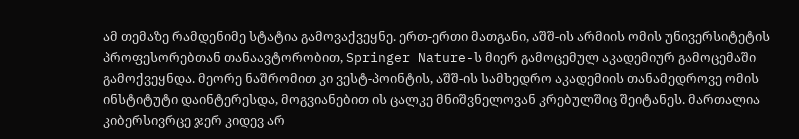ამ თემაზე რამდენიმე სტატია გამოვაქვეყნე. ერთ-ერთი მათგანი, აშშ-ის არმიის ომის უნივერსიტეტის პროფესორებთან თანაავტორობით, Springer Nature-ს მიერ გამოცემულ აკადემიურ გამოცემაში გამოქვეყნდა. მეორე ნაშრომით კი ვესტ-პოინტის, აშშ-ის სამხედრო აკადემიის თანამედროვე ომის ინსტიტუტი დაინტერესდა, მოგვიანებით ის ცალკე მნიშვნელოვან კრებულშიც შეიტანეს. მართალია კიბერსივრცე ჯერ კიდევ არ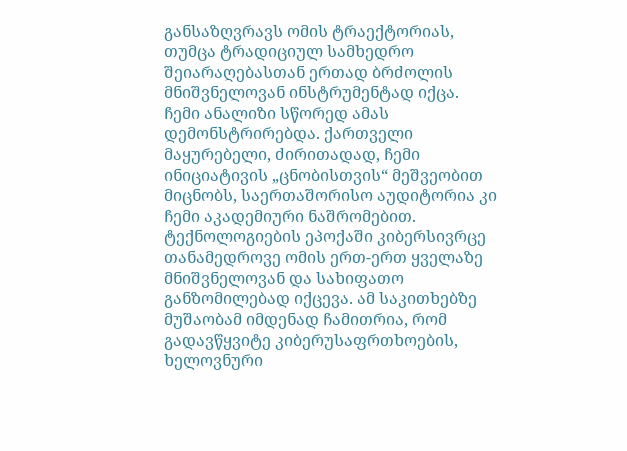განსაზღვრავს ომის ტრაექტორიას, თუმცა ტრადიციულ სამხედრო შეიარაღებასთან ერთად ბრძოლის მნიშვნელოვან ინსტრუმენტად იქცა. ჩემი ანალიზი სწორედ ამას დემონსტრირებდა. ქართველი მაყურებელი, ძირითადად, ჩემი ინიციატივის „ცნობისთვის“ მეშვეობით მიცნობს, საერთაშორისო აუდიტორია კი ჩემი აკადემიური ნაშრომებით. ტექნოლოგიების ეპოქაში კიბერსივრცე თანამედროვე ომის ერთ-ერთ ყველაზე მნიშვნელოვან და სახიფათო განზომილებად იქცევა. ამ საკითხებზე მუშაობამ იმდენად ჩამითრია, რომ გადავწყვიტე კიბერუსაფრთხოების, ხელოვნური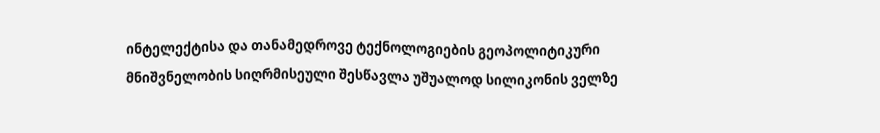ინტელექტისა და თანამედროვე ტექნოლოგიების გეოპოლიტიკური მნიშვნელობის სიღრმისეული შესწავლა უშუალოდ სილიკონის ველზე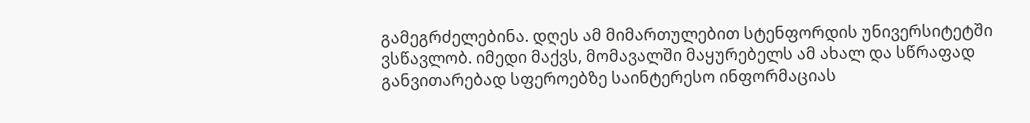გამეგრძელებინა. დღეს ამ მიმართულებით სტენფორდის უნივერსიტეტში ვსწავლობ. იმედი მაქვს, მომავალში მაყურებელს ამ ახალ და სწრაფად განვითარებად სფეროებზე საინტერესო ინფორმაციას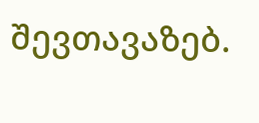შევთავაზებ.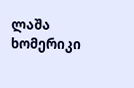ლაშა ხომერიკი